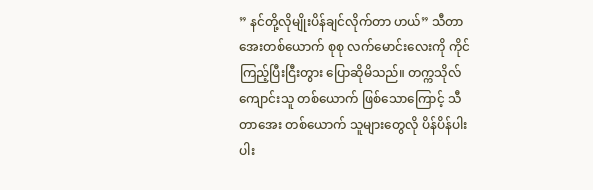” နင်တို့လိုမျိုးပိန်ချင်လိုက်တာ ဟယ်” သီတာအေးတစ်ယောက် စုစု လက်မောင်းလေးကို ကိုင်ကြည့်ပြီးငြီးတွား ပြောဆိုမိသည်။ တက္ကသိုလ်ကျောင်းသူ တစ်ယောက် ဖြစ်သောကြောင့် သီတာအေး တစ်ယောက် သူများတွေလို ပိန်ပိန်ပါးပါး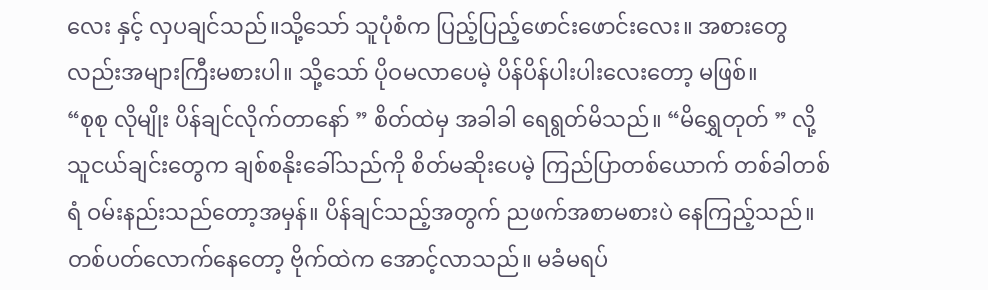လေး နှင့် လှပချင်သည်။သို့သော် သူပုံစံက ပြည့်ပြည့်ဖောင်းဖောင်းလေး။ အစားတွေလည်းအများကြီးမစားပါ။ သို့သော် ပိုဝမလာပေမဲ့ ပိန်ပိန်ပါးပါးလေးတော့ မဖြစ်။
“စုစု လိုမျိုး ပိန်ချင်လိုက်တာနော် ” စိတ်ထဲမှ အခါခါ ရေရွတ်မိသည်။ “မိရွှေတုတ် ” လို့ သူငယ်ချင်းတွေက ချစ်စနိုးခေါ်သည်ကို စိတ်မဆိုးပေမဲ့ ကြည်ပြာတစ်ယောက် တစ်ခါတစ်ရံ ဝမ်းနည်းသည်တော့အမှန်။ ပိန်ချင်သည့်အတွက် ညဖက်အစာမစားပဲ နေကြည့်သည်။ တစ်ပတ်လောက်နေတော့ ဗိုက်ထဲက အောင့်လာသည်။ မခံမရပ်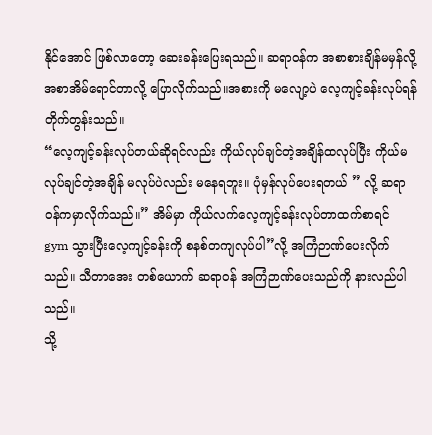နိုင်အောင် ဖြစ်လာတော့ ဆေးခန်းပြေးရသည်။ ဆရာဝန်က အစာစားချိန်မမှန်လို့ အစာအိမ်ရောင်တာလို့ ပြောလိုက်သည်။အစားကို မလျော့ပဲ လေ့ကျင့်ခန်းလုပ်ရန်တိုက်တွန်းသည်။
“လေ့ကျင့်ခန်းလုပ်တယ်ဆိုရင်လည်း ကိုယ်လုပ်ချင်တဲ့အချိန်ထလုပ်ပြီး ကိုယ်မလုပ်ချင်တဲ့အချိန် မလုပ်ပဲလည်း မနေရဘူး။ ပုံမှန်လုပ်ပေးရတယ် ” လို့ ဆရာဝန်ကမှာလိုက်သည်။” အိမ်မှာ ကိုယ်လက်လေ့ကျင့်ခန်းလုပ်တာထက်စာရင် gym သွားပြီးလေ့ကျင့်ခန်းကို စနစ်တကျလုပ်ပါ”လို့ အကြံဉာဏ်ပေးလိုက်သည်။ သီတာအေး တစ်ယောက် ဆရာဝန် အကြံဉာဏ်ပေးသည်ကို နားလည်ပါသည်။
သို့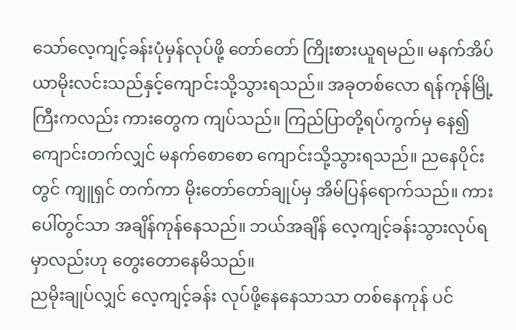သော်လေ့ကျင့်ခန်းပုံမှန်လုပ်ဖို့ တော်တော် ကြိုးစားယူရမည်။ မနက်အိပ်ယာမိုးလင်းသည်နှင့်ကျောင်းသို့သွားရသည်။ အခုတစ်လော ရန်ကုန်မြို့ကြီးကလည်း ကားတွေက ကျပ်သည်။ ကြည်ပြာတို့ရပ်ကွက်မှ နေ၍ ကျောင်းတက်လျှင် မနက်စောစော ကျောင်းသို့သွားရသည်။ ညနေပိုင်းတွင် ကျူရှင် တက်ကာ မိုးတော်တော်ချုပ်မှ အိမ်ပြန်ရောက်သည်။ ကားပေါ်တွင်သာ အချိန်ကုန်နေသည်။ ဘယ်အချိန် လေ့ကျင့်ခန်းသွားလုပ်ရမှာလည်းဟု တွေးတောနေမိသည်။
ညမိုးချုပ်လျှင် လေ့ကျင့်ခန်း လုပ်ဖို့နေနေသာသာ တစ်နေကုန် ပင်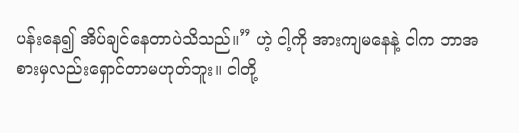ပန်းနေ၍ အိပ်ချင်နေတာပဲသိသည်။” ဟဲ့ ငါ့ကို အားကျမနေနဲ့ ငါက ဘာအစားမှလည်းရှောင်တာမဟုတ်ဘူး။ ငါတို့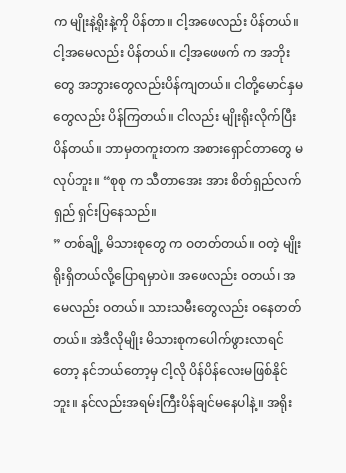က မျိုးနဲ့ရိုးနဲ့ကို ပိန်တာ။ ငါ့အဖေလည်း ပိန်တယ်။ ငါ့အမေလည်း ပိန်တယ်။ ငါ့အဖေဖက် က အဘိုးတွေ အဘွားတွေလည်းပိန်ကျတယ်။ ငါတို့မောင်နှမတွေလည်း ပိန်ကြတယ်။ ငါလည်း မျိုးရိုးလိုက်ပြီးပိန်တယ်။ ဘာမှတကူးတက အစားရှောင်တာတွေ မလုပ်ဘူး။ “စုစု က သီတာအေး အား စိတ်ရှည်လက်ရှည် ရှင်းပြနေသည်။
” တစ်ချို့ မိသားစုတွေ က ဝတတ်တယ်။ ဝတဲ့ မျိုးရိုးရှိတယ်လို့ပြောရမှာပဲ။ အဖေလည်း ဝတယ်၊ အမေလည်း ဝတယ်။ သားသမီးတွေလည်း ဝနေတတ်တယ်။ အဲဒီလိုမျိုး မိသားစုကပေါက်ဖွားလာရင်တော့ နင်ဘယ်တော့မှ ငါ့လို ပိန်ပိန်လေးမဖြစ်နိုင်ဘူး။ နင်လည်းအရမ်းကြီးပိန်ချင်မနေပါနဲ့။ အရိုး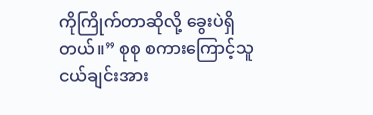ကိုကြိုက်တာဆိုလို့ ခွေးပဲရှိတယ်။” စုစု စကားကြောင့်သူငယ်ချင်းအား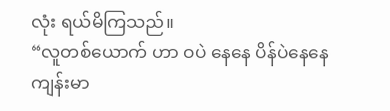လုံး ရယ်မိကြသည်။
“လူတစ်ယောက် ဟာ ဝပဲ နေနေ ပိန်ပဲနေနေ ကျန်းမာ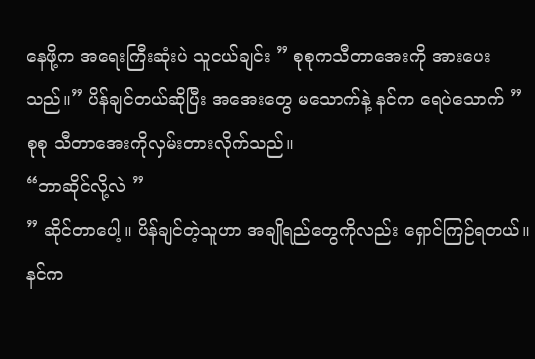နေဖို့က အရေးကြီးဆုံးပဲ သူငယ်ချင်း ” စုစုကသီတာအေးကို အားပေးသည်။” ပိန်ချင်တယ်ဆိုပြီး အအေးတွေ မသောက်နဲ့ နင်က ရေပဲသောက် ” စုစု သီတာအေးကိုလှမ်းတားလိုက်သည်။
“ဘာဆိုင်လို့လဲ ”
” ဆိုင်တာပေါ့။ ပိန်ချင်တဲ့သူဟာ အချိုရည်တွေကိုလည်း ရှောင်ကြဉ်ရတယ်။ နင်က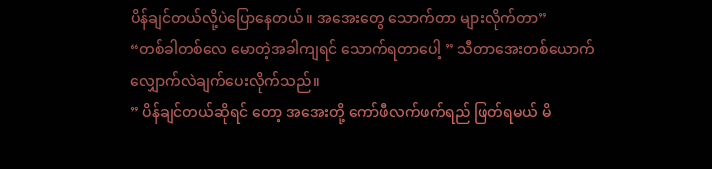ပိန်ချင်တယ်လို့ပဲပြောနေတယ်။ အအေးတွေ သောက်တာ များလိုက်တာ”
“တစ်ခါတစ်လေ မောတဲ့အခါကျရင် သောက်ရတာပေါ့ ” သီတာအေးတစ်ယောက် လျှောက်လဲချက်ပေးလိုက်သည်။
” ပိန်ချင်တယ်ဆိုရင် တော့ အအေးတို့ ကော်ဖီလက်ဖက်ရည် ဖြတ်ရမယ် မိ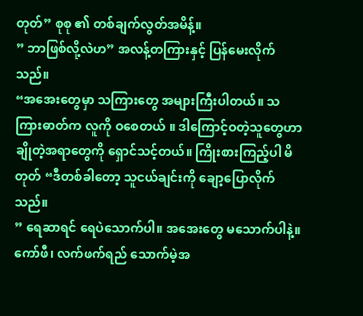တုတ်” စုစု ၏ တစ်ချက်လွတ်အမိန့်။
” ဘာဖြစ်လို့လဲဟ” အလန့်တကြားနှင့် ပြန်မေးလိုက်သည်။
“အအေးတွေမှာ သကြားတွေ အများကြီးပါတယ်။ သကြားဓာတ်က လူကို ဝစေတယ် ။ ဒါကြောင့်ဝတဲ့သူတွေဟာ ချိုတဲ့အရာတွေကို ရှောင်သင့်တယ်။ ကြိုးစားကြည့်ပါ မိတုတ် “ဒီတစ်ခါတော့ သူငယ်ချင်းကို ချော့ပြောလိုက်သည်။
” ရေဆာရင် ရေပဲသောက်ပါ။ အအေးတွေ မသောက်ပါနဲ့။ ကော်ဖီ၊ လက်ဖက်ရည် သောက်မဲ့အ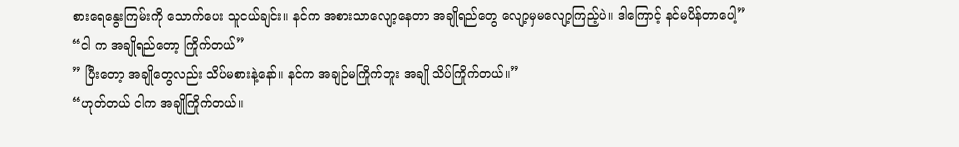စားရေနွေးကြမ်းကို သောက်ပေး သူငယ်ချင်း။ နင်က အစားသာလျော့နေတာ အချိုရည်တွေ လျော့မှမလျော့ကြည့်ပဲ။ ဒါကြောင့် နင်မပိန်တာပေါ့”
“ငါ က အချိုရည်တော့ ကြိုက်တယ်”
” ပြီးတော့ အချိုတွေလည်း သိပ်မစားနဲ့နော်။ နင်က အချဉ်မကြိုက်ဘူး အချို သိပ်ကြိုက်တယ်။”
“ဟုတ်တယ် ငါက အချိုကြိုက်တယ်။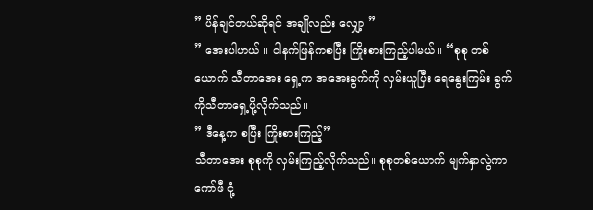” ပိန်ချင်တယ်ဆိုရင် အချိုလည်း လျှော့ ”
” အေးပါဟယ် ။ ငါနက်ဖြန်ကစပြီး ကြိုးစားကြည့်ပါမယ်။ “စုစု တစ်ယောက် သီတာအေး ရှေ့က အအေးခွက်ကို လှမ်းယူပြီး ရေနွေးကြမ်း ခွက်ကိုသီတာရှေ့ပို့လိုက်သည်။
” ဒီနေ့က စပြီး ကြိုးစားကြည့်”
သီတာအေး စုစုကို လှမ်းကြည့်လိုက်သည်။ စုစုတစ်ယောက် မျက်နှာလွဲကာ ကော်ဖီ ငုံ့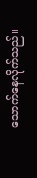သောက်နေလိုက်သည်။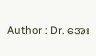Author : Dr. အေး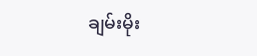ချမ်းမိုး